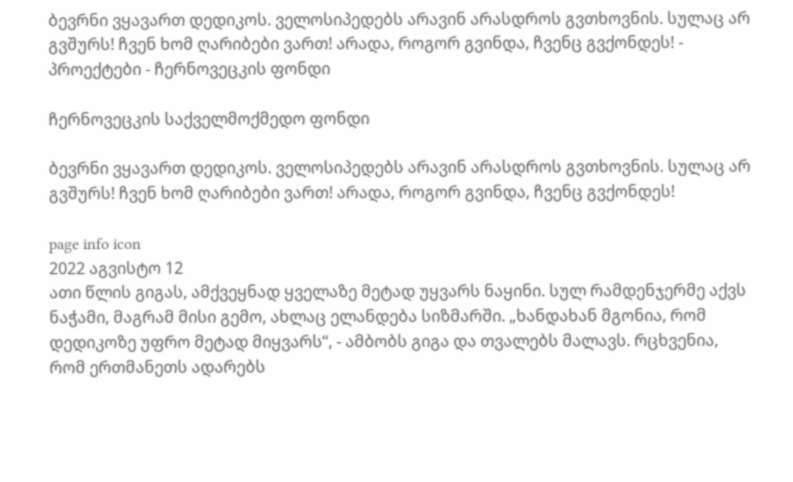ბევრნი ვყავართ დედიკოს. ველოსიპედებს არავინ არასდროს გვთხოვნის. სულაც არ გვშურს! ჩვენ ხომ ღარიბები ვართ! არადა, როგორ გვინდა, ჩვენც გვქონდეს! - პროექტები - ჩერნოვეცკის ფონდი

ჩერნოვეცკის საქველმოქმედო ფონდი

ბევრნი ვყავართ დედიკოს. ველოსიპედებს არავინ არასდროს გვთხოვნის. სულაც არ გვშურს! ჩვენ ხომ ღარიბები ვართ! არადა, როგორ გვინდა, ჩვენც გვქონდეს!

page info icon
2022 აგვისტო 12
ათი წლის გიგას, ამქვეყნად ყველაზე მეტად უყვარს ნაყინი. სულ რამდენჯერმე აქვს ნაჭამი, მაგრამ მისი გემო, ახლაც ელანდება სიზმარში. „ხანდახან მგონია, რომ დედიკოზე უფრო მეტად მიყვარს“, - ამბობს გიგა და თვალებს მალავს. რცხვენია, რომ ერთმანეთს ადარებს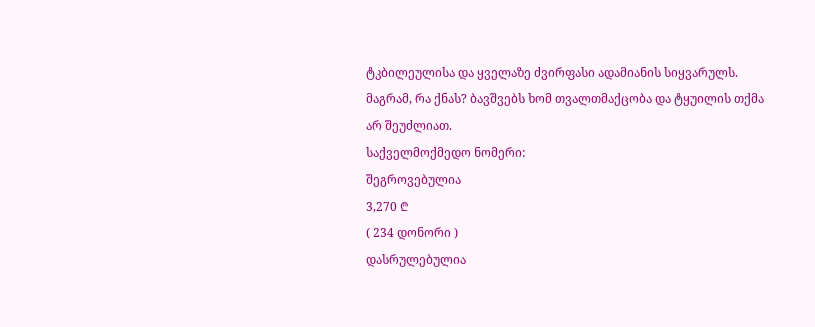ტკბილეულისა და ყველაზე ძვირფასი ადამიანის სიყვარულს. მაგრამ, რა ქნას? ბავშვებს ხომ თვალთმაქცობა და ტყუილის თქმა არ შეუძლიათ.
საქველმოქმედო ნომერი:
შეგროვებულია
3,270 ₾
( 234 დონორი )
დასრულებულია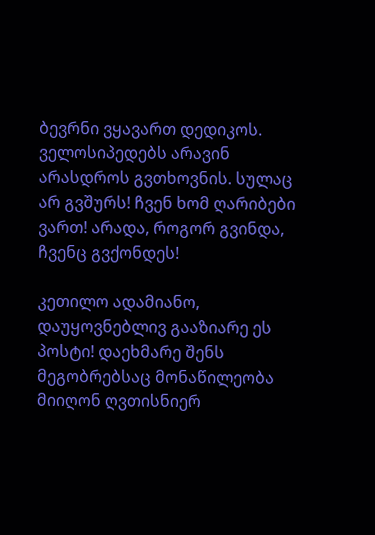ბევრნი ვყავართ დედიკოს. ველოსიპედებს არავინ არასდროს გვთხოვნის. სულაც არ გვშურს! ჩვენ ხომ ღარიბები ვართ! არადა, როგორ გვინდა, ჩვენც გვქონდეს!

კეთილო ადამიანო, დაუყოვნებლივ გააზიარე ეს პოსტი! დაეხმარე შენს მეგობრებსაც მონაწილეობა მიიღონ ღვთისნიერ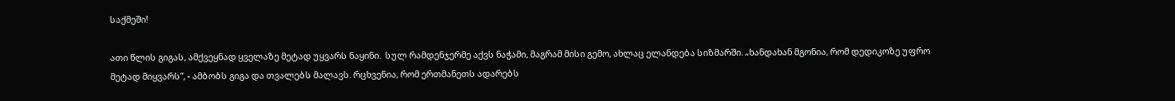საქმეში!

ათი წლის გიგას, ამქვეყნად ყველაზე მეტად უყვარს ნაყინი.  სულ რამდენჯერმე აქვს ნაჭამი, მაგრამ მისი გემო, ახლაც ელანდება სიზმარში. „ხანდახან მგონია, რომ დედიკოზე უფრო მეტად მიყვარს“, - ამბობს გიგა და თვალებს მალავს. რცხვენია, რომ ერთმანეთს ადარებს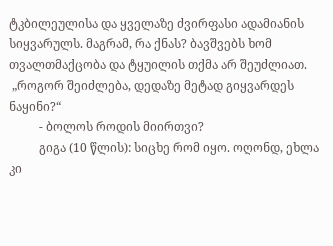ტკბილეულისა და ყველაზე ძვირფასი ადამიანის სიყვარულს. მაგრამ, რა ქნას? ბავშვებს ხომ თვალთმაქცობა და ტყუილის თქმა არ შეუძლიათ.
 „როგორ შეიძლება, დედაზე მეტად გიყვარდეს ნაყინი?“
          - ბოლოს როდის მიირთვი?
          გიგა (10 წლის): სიცხე რომ იყო. ოღონდ, ეხლა კი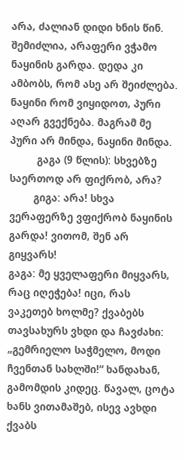არა, ძალიან დიდი ხნის წინ. შემიძლია, არაფერი ვჭამო ნაყინის გარდა. დედა კი ამბობს, რომ ასე არ შეიძლება. ნაყინი რომ ვიყიდოთ, პური აღარ გვექნება. მაგრამ მე პური არ მინდა, ნაყინი მინდა.
         გაგა (9 წლის): სხვებზე საერთოდ არ ფიქრობ, არა?
        გიგა: არა! სხვა ვერაფერზე ვფიქრობ ნაყინის გარდა! ვითომ, შენ არ გიყვარს!
გაგა: მე ყველაფერი მიყვარს, რაც იღეჭება! იცი, რას ვაკეთებ ხოლმე? ქვაბებს თავსახურს ვხდი და ჩავძახი: „გემრიელო საჭმელო, მოდი ჩვენთან სახლში!“ ხანდახან, გამომდის კიდეც. წავალ, ცოტა ხანს ვითამაშებ, ისევ ავხდი ქვაბს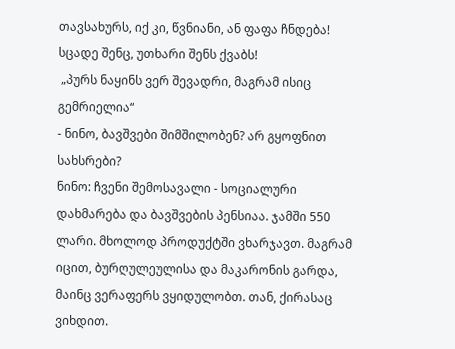თავსახურს, იქ კი, წვნიანი, ან ფაფა ჩნდება! სცადე შენც, უთხარი შენს ქვაბს!
 „პურს ნაყინს ვერ შევადრი, მაგრამ ისიც გემრიელია“
- ნინო, ბავშვები შიმშილობენ? არ გყოფნით სახსრები?
ნინო: ჩვენი შემოსავალი - სოციალური დახმარება და ბავშვების პენსიაა. ჯამში 550 ლარი. მხოლოდ პროდუქტში ვხარჯავთ. მაგრამ იცით, ბურღულეულისა და მაკარონის გარდა, მაინც ვერაფერს ვყიდულობთ. თან, ქირასაც ვიხდით.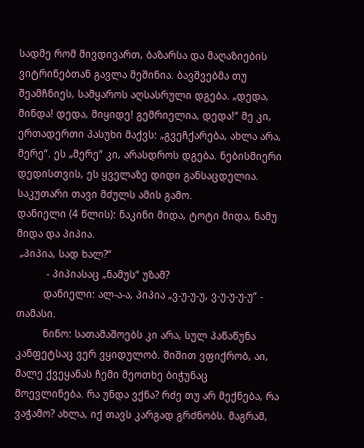სადმე რომ მივდივართ, ბაზარსა და მაღაზიების ვიტრინებთან გავლა მეშინია. ბავშვებმა თუ შეამჩნიეს, სამყაროს აღსასრული დგება. „დედა, მინდა! დედა, მიყიდე! გემრიელია, დედა!“ მე კი, ერთადერთი პასუხი მაქვს: „გვეჩქარება, ახლა არა, მერე“. ეს „მერე“ კი, არასდროს დგება. ნებისმიერი დედისთვის, ეს ყველაზე დიდი განსაცდელია. საკუთარი თავი მძულს ამის გამო.
დანიელი (4 წლის): ნაკინი მიდა, ტოტი მიდა, ნამუ მიდა და პიპია.
 „პიპია, სად ხალ?“
          - პიპიასაც „ნამუს“ უზამ?
         დანიელი: ალ-ა-ა, პიპია „ვ-უ-უ-უ, ვ-უ-უ-უ-უ“ - თამასი.
         ნინო: სათამაშოებს კი არა, სულ პაწაწუნა კანფეტსაც ვერ ვყიდულობ. შიშით ვფიქრობ, აი, მალე ქვეყანას ჩემი მეოთხე ბიჭუნაც მოევლინება. რა უნდა ვქნა? რძე თუ არ მექნება, რა ვაჭამო? ახლა, იქ თავს კარგად გრძნობს. მაგრამ,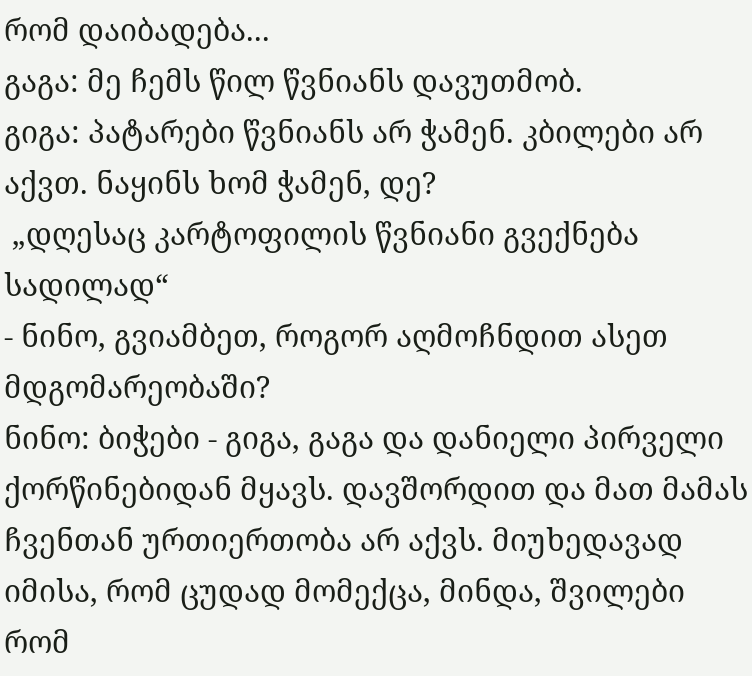რომ დაიბადება...
გაგა: მე ჩემს წილ წვნიანს დავუთმობ.
გიგა: პატარები წვნიანს არ ჭამენ. კბილები არ აქვთ. ნაყინს ხომ ჭამენ, დე?
 „დღესაც კარტოფილის წვნიანი გვექნება სადილად“
- ნინო, გვიამბეთ, როგორ აღმოჩნდით ასეთ მდგომარეობაში?
ნინო: ბიჭები - გიგა, გაგა და დანიელი პირველი ქორწინებიდან მყავს. დავშორდით და მათ მამას ჩვენთან ურთიერთობა არ აქვს. მიუხედავად იმისა, რომ ცუდად მომექცა, მინდა, შვილები რომ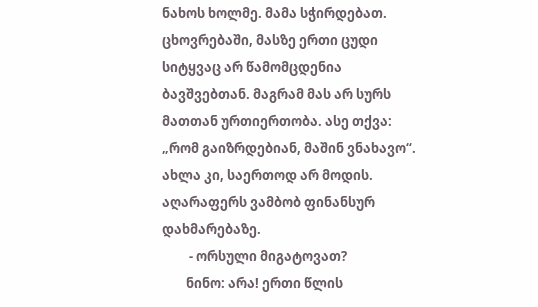ნახოს ხოლმე. მამა სჭირდებათ. ცხოვრებაში, მასზე ერთი ცუდი სიტყვაც არ წამომცდენია ბავშვებთან. მაგრამ მას არ სურს მათთან ურთიერთობა. ასე თქვა: „რომ გაიზრდებიან, მაშინ ვნახავო“. ახლა კი, საერთოდ არ მოდის. აღარაფერს ვამბობ ფინანსურ დახმარებაზე.
         - ორსული მიგატოვათ?
        ნინო: არა! ერთი წლის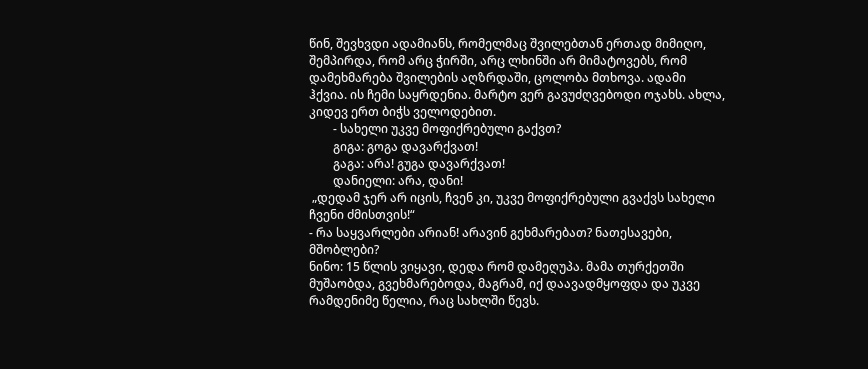წინ, შევხვდი ადამიანს, რომელმაც შვილებთან ერთად მიმიღო, შემპირდა, რომ არც ჭირში, არც ლხინში არ მიმატოვებს, რომ დამეხმარება შვილების აღზრდაში, ცოლობა მთხოვა. ადამი ჰქვია. ის ჩემი საყრდენია. მარტო ვერ გავუძღვებოდი ოჯახს. ახლა, კიდევ ერთ ბიჭს ველოდებით.
        - სახელი უკვე მოფიქრებული გაქვთ?
        გიგა: გოგა დავარქვათ!
        გაგა: არა! გუგა დავარქვათ!
        დანიელი: არა, დანი!
 „დედამ ჯერ არ იცის, ჩვენ კი, უკვე მოფიქრებული გვაქვს სახელი ჩვენი ძმისთვის!“
- რა საყვარლები არიან! არავინ გეხმარებათ? ნათესავები, მშობლები?
ნინო: 15 წლის ვიყავი, დედა რომ დამეღუპა. მამა თურქეთში მუშაობდა, გვეხმარებოდა, მაგრამ, იქ დაავადმყოფდა და უკვე რამდენიმე წელია, რაც სახლში წევს.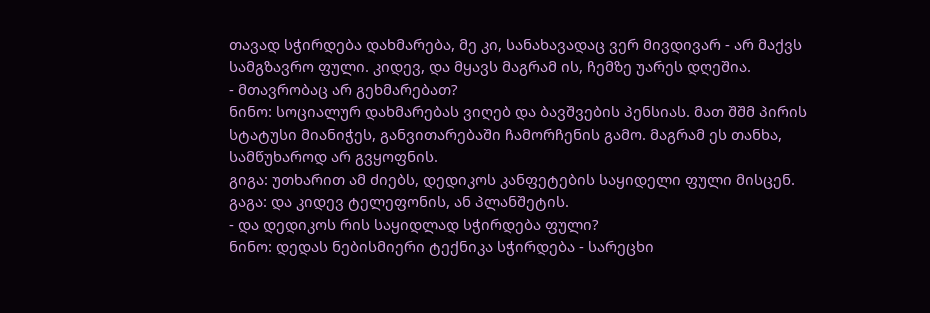თავად სჭირდება დახმარება, მე კი, სანახავადაც ვერ მივდივარ - არ მაქვს სამგზავრო ფული. კიდევ, და მყავს მაგრამ ის, ჩემზე უარეს დღეშია.
- მთავრობაც არ გეხმარებათ?
ნინო: სოციალურ დახმარებას ვიღებ და ბავშვების პენსიას. მათ შშმ პირის სტატუსი მიანიჭეს, განვითარებაში ჩამორჩენის გამო. მაგრამ ეს თანხა, სამწუხაროდ არ გვყოფნის.
გიგა: უთხარით ამ ძიებს, დედიკოს კანფეტების საყიდელი ფული მისცენ.
გაგა: და კიდევ ტელეფონის, ან პლანშეტის.
- და დედიკოს რის საყიდლად სჭირდება ფული?
ნინო: დედას ნებისმიერი ტექნიკა სჭირდება - სარეცხი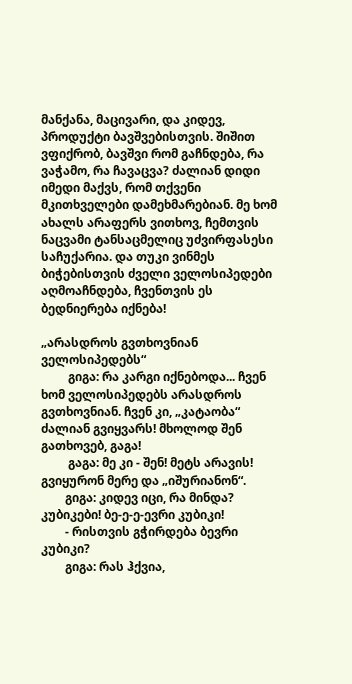მანქანა, მაცივარი, და კიდევ, პროდუქტი ბავშვებისთვის. შიშით ვფიქრობ, ბავშვი რომ გაჩნდება, რა ვაჭამო, რა ჩავაცვა? ძალიან დიდი იმედი მაქვს, რომ თქვენი მკითხველები დამეხმარებიან. მე ხომ ახალს არაფერს ვითხოვ, ჩემთვის ნაცვამი ტანსაცმელიც უძვირფასესი საჩუქარია. და თუკი ვინმეს ბიჭებისთვის ძველი ველოსიპედები აღმოაჩნდება, ჩვენთვის ეს ბედნიერება იქნება!

„არასდროს გვთხოვნიან ველოსიპედებს“
         გიგა: რა კარგი იქნებოდა... ჩვენ ხომ ველოსიპედებს არასდროს გვთხოვნიან. ჩვენ კი, „კატაობა“ ძალიან გვიყვარს! მხოლოდ შენ გათხოვებ, გაგა!
         გაგა: მე კი - შენ! მეტს არავის! გვიყურონ მერე და „იშურიანონ“.
        გიგა: კიდევ იცი, რა მინდა? კუბიკები! ბე-ე-ე-ევრი კუბიკი!
        - რისთვის გჭირდება ბევრი კუბიკი?
        გიგა: რას ჰქვია,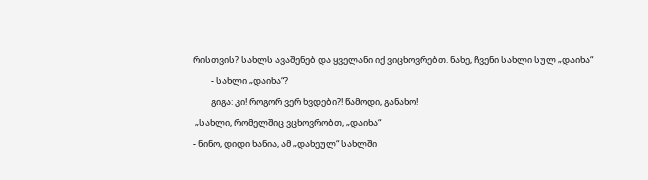რისთვის? სახლს ავაშენებ და ყველანი იქ ვიცხოვრებთ. ნახე, ჩვენი სახლი სულ „დაიხა“
         - სახლი „დაიხა“?
         გიგა: კი! როგორ ვერ ხვდები?! წამოდი, განახო!
 „სახლი, რომელშიც ვცხოვრობთ, „დაიხა“
- ნინო, დიდი ხანია, ამ „დახეულ“ სახლში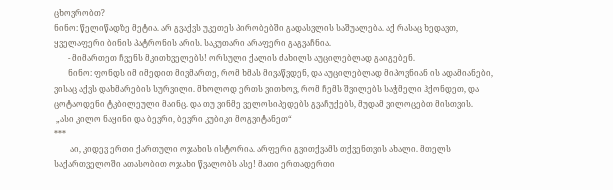ცხოვრობთ?
ნინო: წელიწადზე მეტია. არ გვაქვს უკეთეს პირობებში გადასვლის საშუალება. აქ რასაც ხედავთ, ყველაფერი ბინის პატრონის არის. საკუთარი არაფერი გაგვაჩნია.
       - მიმართეთ ჩვენს მკითხველებს! ორსული ქალის ძახილს აუცილებლად გაიგებენ.
       ნინო: ფონდს იმ იმედით მივმართე, რომ ხმას მივაწვდენ, და აუცილებლად მიპოვნიან ის ადამიანები, ვისაც აქვს დახმარების სურვილი. მხოლოდ ერთს ვითხოვ, რომ ჩემს შვილებს საჭმელი ჰქონდეთ, და ცოტაოდენი ტკბილეული მაინც. და თუ ვინმე ველოსიპედებს გვაჩუქებს, მუდამ ვილოცებთ მისთვის.
 „ასი კილო ნაყინი და ბევრი, ბევრი კუბიკი მოგვიტანეთ“
***
        აი, კიდევ ერთი ქართული ოჯახის ისტორია. არფერი გვითქვამს თქვენთვის ახალი. მთელს საქართველოში ათასობით ოჯახი წვალობს ასე! მათი ერთადერთი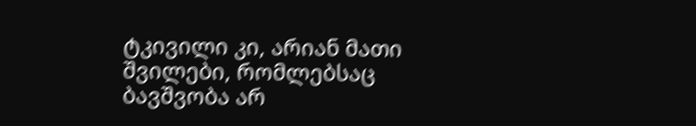ტკივილი კი, არიან მათი შვილები, რომლებსაც ბავშვობა არ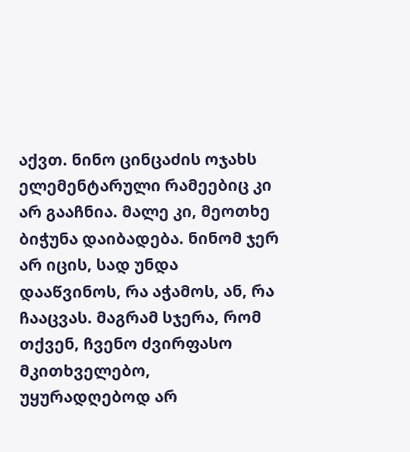აქვთ. ნინო ცინცაძის ოჯახს ელემენტარული რამეებიც კი არ გააჩნია. მალე კი, მეოთხე ბიჭუნა დაიბადება. ნინომ ჯერ არ იცის, სად უნდა დააწვინოს, რა აჭამოს, ან, რა ჩააცვას. მაგრამ სჯერა, რომ თქვენ, ჩვენო ძვირფასო მკითხველებო, უყურადღებოდ არ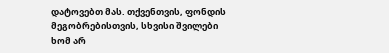დატოვებთ მას. თქვენთვის, ფონდის მეგობრებისთვის, სხვისი შვილები ხომ არ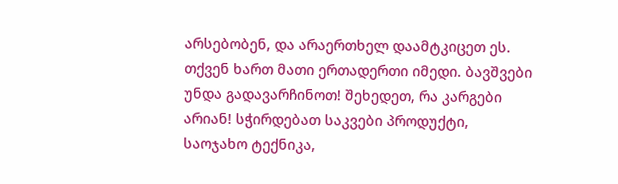არსებობენ, და არაერთხელ დაამტკიცეთ ეს.
თქვენ ხართ მათი ერთადერთი იმედი. ბავშვები უნდა გადავარჩინოთ! შეხედეთ, რა კარგები არიან! სჭირდებათ საკვები პროდუქტი, საოჯახო ტექნიკა,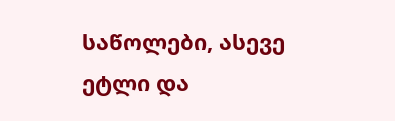საწოლები, ასევე ეტლი და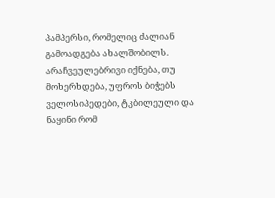პამპერსი, რომელიც ძალიან გამოადგება ახალშობილს. არაჩვეულებრივი იქნება, თუ მოხერხდება, უფროს ბიჭებს ველოსიპედები, ტკბილეული და ნაყინი რომ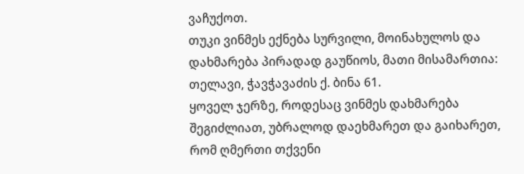ვაჩუქოთ.
თუკი ვინმეს ექნება სურვილი, მოინახულოს და დახმარება პირადად გაუწიოს, მათი მისამართია: თელავი, ჭავჭავაძის ქ. ბინა 61.
ყოველ ჯერზე, როდესაც ვინმეს დახმარება შეგიძლიათ, უბრალოდ დაეხმარეთ და გაიხარეთ, რომ ღმერთი თქვენი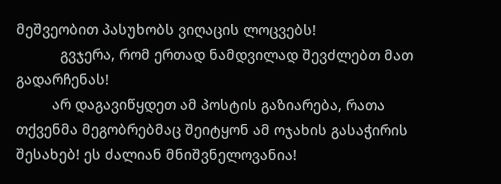მეშვეობით პასუხობს ვიღაცის ლოცვებს!
           გვჯერა, რომ ერთად ნამდვილად შევძლებთ მათ გადარჩენას!
         არ დაგავიწყდეთ ამ პოსტის გაზიარება, რათა თქვენმა მეგობრებმაც შეიტყონ ამ ოჯახის გასაჭირის შესახებ! ეს ძალიან მნიშვნელოვანია!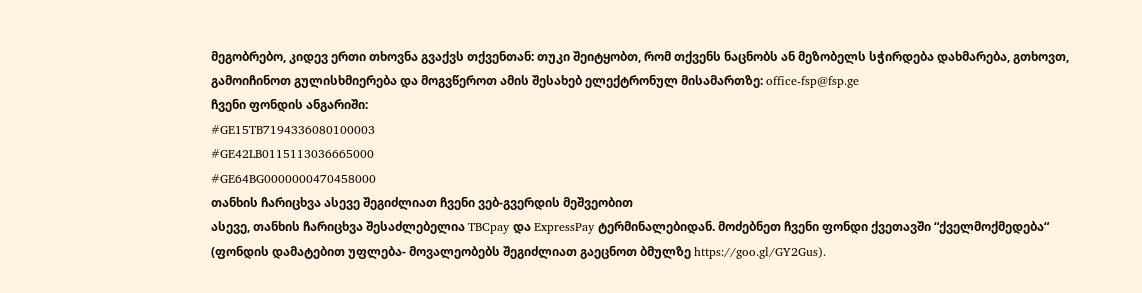მეგობრებო, კიდევ ერთი თხოვნა გვაქვს თქვენთან: თუკი შეიტყობთ, რომ თქვენს ნაცნობს ან მეზობელს სჭირდება დახმარება, გთხოვთ, გამოიჩინოთ გულისხმიერება და მოგვწეროთ ამის შესახებ ელექტრონულ მისამართზე: office-fsp@fsp.ge
ჩვენი ფონდის ანგარიში:
#GE15TB7194336080100003
#GE42LB0115113036665000
#GE64BG0000000470458000
თანხის ჩარიცხვა ასევე შეგიძლიათ ჩვენი ვებ-გვერდის მეშვეობით
ასევე, თანხის ჩარიცხვა შესაძლებელია TBCpay და ExpressPay ტერმინალებიდან. მოძებნეთ ჩვენი ფონდი ქვეთავში “ქველმოქმედება“ (ფონდის დამატებით უფლება- მოვალეობებს შეგიძლიათ გაეცნოთ ბმულზე https://goo.gl/GY2Gus).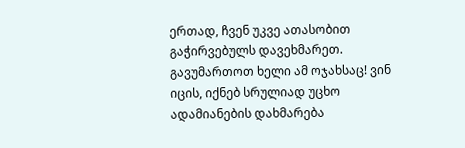ერთად, ჩვენ უკვე ათასობით გაჭირვებულს დავეხმარეთ. გავუმართოთ ხელი ამ ოჯახსაც! ვინ იცის, იქნებ სრულიად უცხო ადამიანების დახმარება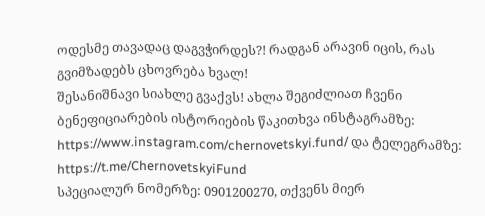ოდესმე თავადაც დაგვჭირდეს?! რადგან არავინ იცის, რას გვიმზადებს ცხოვრება ხვალ!
შესანიშნავი სიახლე გვაქვს! ახლა შეგიძლიათ ჩვენი ბენეფიციარების ისტორიების წაკითხვა ინსტაგრამზე: https://www.instagram.com/chernovetskyi.fund/ და ტელეგრამზე: https://t.me/ChernovetskyiFund
სპეციალურ ნომერზე: 0901200270, თქვენს მიერ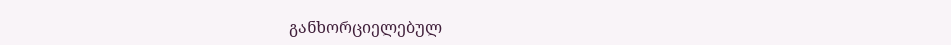განხორციელებულ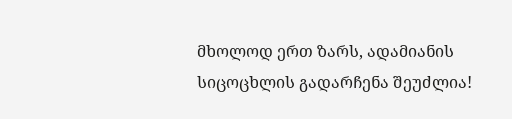მხოლოდ ერთ ზარს, ადამიანის სიცოცხლის გადარჩენა შეუძლია!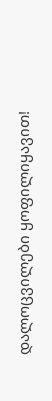დალოცვილები ყოფილიყავით!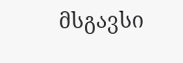მსგავსი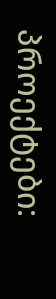პროექტები: